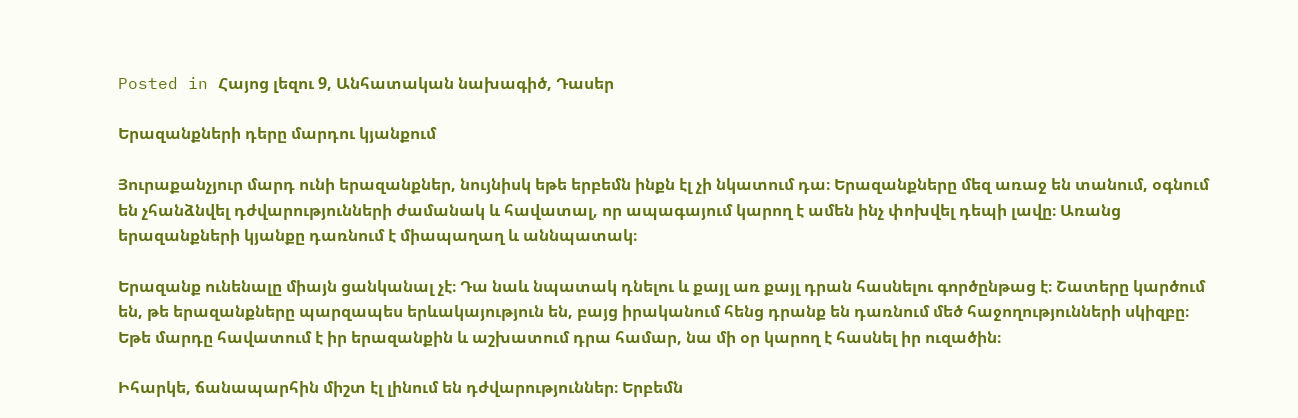Posted in Հայոց լեզու 9, Անհատական նախագիծ, Դասեր

Երազանքների դերը մարդու կյանքում

Յուրաքանչյուր մարդ ունի երազանքներ, նույնիսկ եթե երբեմն ինքն էլ չի նկատում դա։ Երազանքները մեզ առաջ են տանում, օգնում են չհանձնվել դժվարությունների ժամանակ և հավատալ, որ ապագայում կարող է ամեն ինչ փոխվել դեպի լավը։ Առանց երազանքների կյանքը դառնում է միապաղաղ և աննպատակ։

Երազանք ունենալը միայն ցանկանալ չէ։ Դա նաև նպատակ դնելու և քայլ առ քայլ դրան հասնելու գործընթաց է։ Շատերը կարծում են, թե երազանքները պարզապես երևակայություն են, բայց իրականում հենց դրանք են դառնում մեծ հաջողությունների սկիզբը։ Եթե մարդը հավատում է իր երազանքին և աշխատում դրա համար, նա մի օր կարող է հասնել իր ուզածին։

Իհարկե, ճանապարհին միշտ էլ լինում են դժվարություններ։ Երբեմն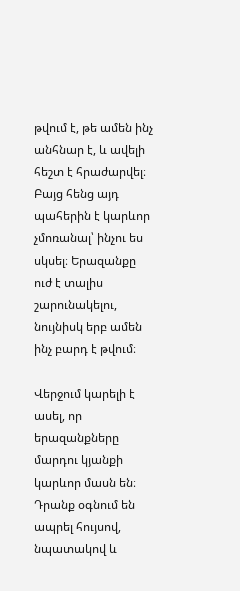թվում է, թե ամեն ինչ անհնար է, և ավելի հեշտ է հրաժարվել։ Բայց հենց այդ պահերին է կարևոր չմոռանալ՝ ինչու ես սկսել։ Երազանքը ուժ է տալիս շարունակելու, նույնիսկ երբ ամեն ինչ բարդ է թվում։

Վերջում կարելի է ասել, որ երազանքները մարդու կյանքի կարևոր մասն են։ Դրանք օգնում են ապրել հույսով, նպատակով և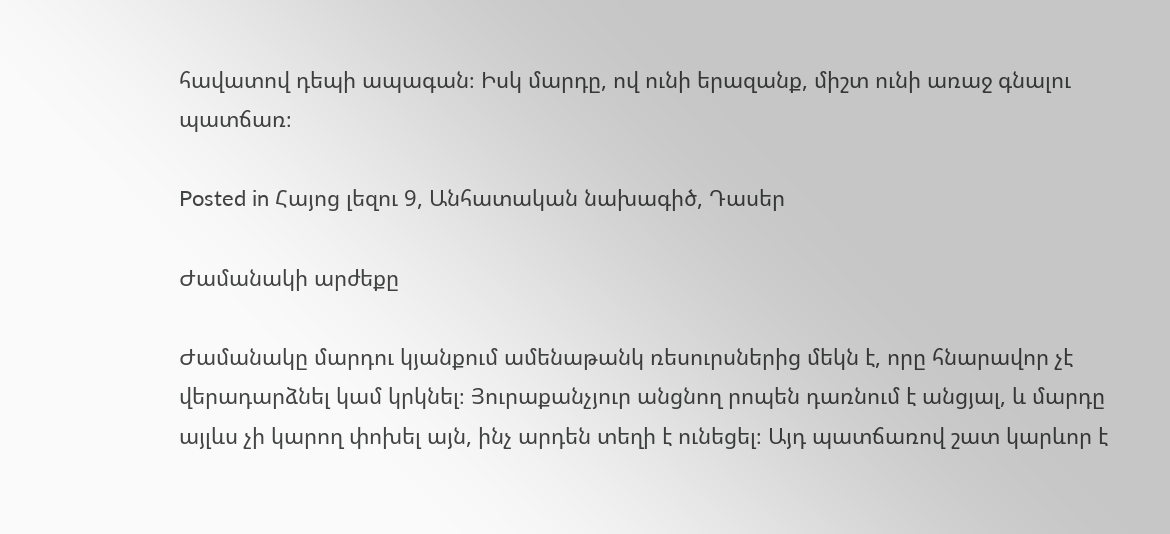հավատով դեպի ապագան։ Իսկ մարդը, ով ունի երազանք, միշտ ունի առաջ գնալու պատճառ։

Posted in Հայոց լեզու 9, Անհատական նախագիծ, Դասեր

Ժամանակի արժեքը

Ժամանակը մարդու կյանքում ամենաթանկ ռեսուրսներից մեկն է, որը հնարավոր չէ վերադարձնել կամ կրկնել։ Յուրաքանչյուր անցնող րոպեն դառնում է անցյալ, և մարդը այլևս չի կարող փոխել այն, ինչ արդեն տեղի է ունեցել։ Այդ պատճառով շատ կարևոր է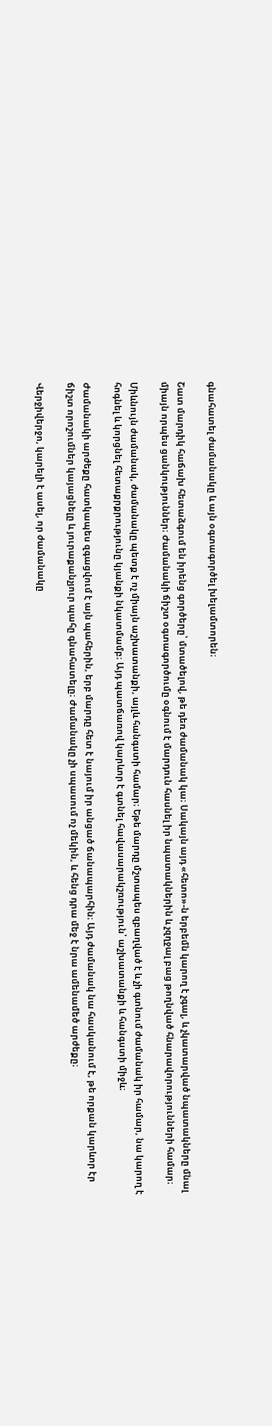գնահատել ժամանակը և այն օգտագործել խելամտորեն։

Շատ մարդիկ հաճախ հետաձգում են իրենց գործերը՝ մտածելով, թե դեռ ժամանակ կա։ Սակայն այդ «հետո»-ն երբեմն կարող է չգալ, և չկատարված նպատակները մնալ միայն որպես ցանկություններ։ Ժամանակի ճիշտ օգտագործումը օգնում է մարդուն հասնել իր նպատակներին և չզղջալ բաց թողնված հնարավորությունների համար։

Միևնույն ժամանակ, ժամանակը պետք է ոչ միայն աշխատանքի, այլև հանգստի համար։ Եթե մարդը մշտապես զբաղված է և չի գտնում ժամանակ իր համար, նա կարող է հոգնել և կորցնել հետաքրքրությունը կյանքի նկատմամբ։ Այդ պատճառով կարևոր է գտնել հավասարակշռություն՝ աշխատանքի և հանգստի միջև։

Ժամանակի արժեքը հատկապես զգացվում է այն պահերին, երբ մարդը հետ է նայում իր անցած ճանապարհին։ Այդ ժամանակ նա հասկանում է, թե որքան կարևոր էր ճիշտ որոշումներ կայացնելը և յուրաքանչյուր պահը գնահատելը։ Ժամանակը չի սպասում ոչ մեկին, և հենց դրա մեջ է նրա ամենամեծ արժեքը։

Վերջիվերջո, կարելի է ասել, որ ժամանակը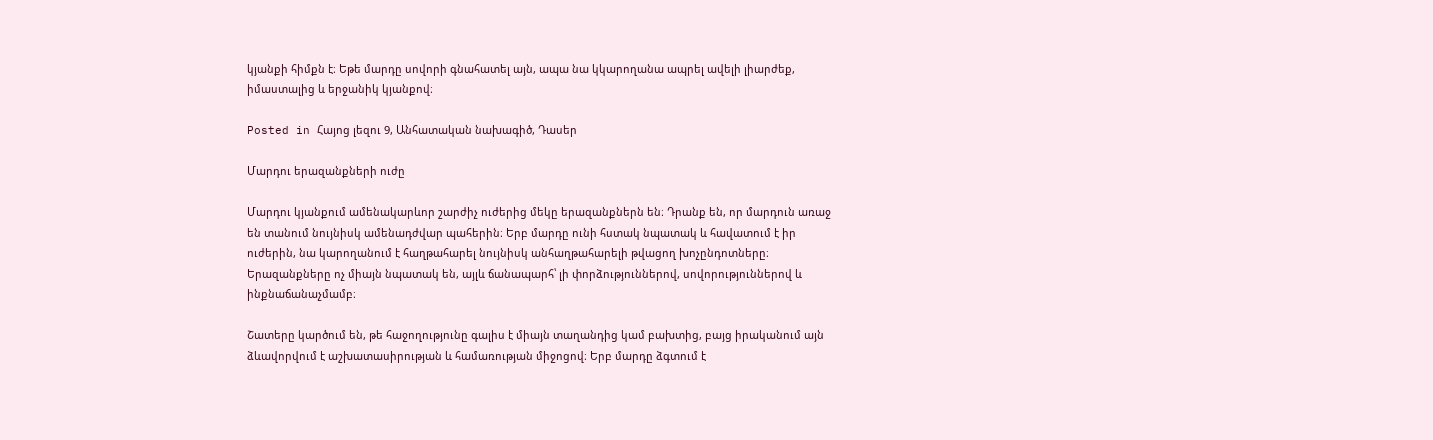կյանքի հիմքն է։ Եթե մարդը սովորի գնահատել այն, ապա նա կկարողանա ապրել ավելի լիարժեք, իմաստալից և երջանիկ կյանքով։

Posted in Հայոց լեզու 9, Անհատական նախագիծ, Դասեր

Մարդու երազանքների ուժը

Մարդու կյանքում ամենակարևոր շարժիչ ուժերից մեկը երազանքներն են։ Դրանք են, որ մարդուն առաջ են տանում նույնիսկ ամենադժվար պահերին։ Երբ մարդը ունի հստակ նպատակ և հավատում է իր ուժերին, նա կարողանում է հաղթահարել նույնիսկ անհաղթահարելի թվացող խոչընդոտները։ Երազանքները ոչ միայն նպատակ են, այլև ճանապարհ՝ լի փորձություններով, սովորություններով և ինքնաճանաչմամբ։

Շատերը կարծում են, թե հաջողությունը գալիս է միայն տաղանդից կամ բախտից, բայց իրականում այն ձևավորվում է աշխատասիրության և համառության միջոցով։ Երբ մարդը ձգտում է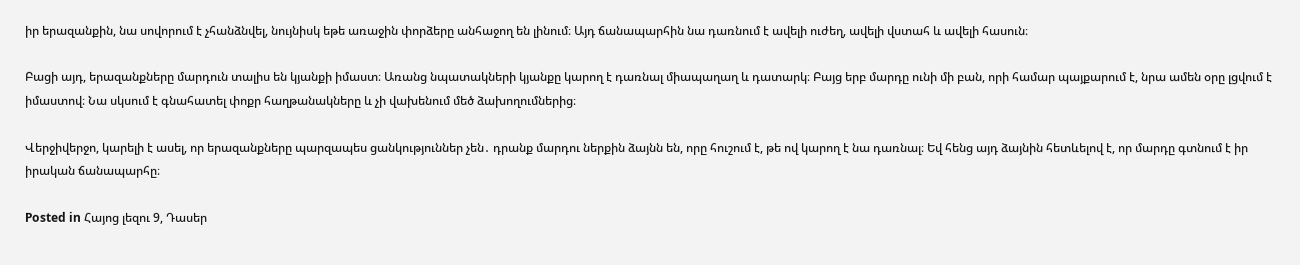իր երազանքին, նա սովորում է չհանձնվել, նույնիսկ եթե առաջին փորձերը անհաջող են լինում։ Այդ ճանապարհին նա դառնում է ավելի ուժեղ, ավելի վստահ և ավելի հասուն։

Բացի այդ, երազանքները մարդուն տալիս են կյանքի իմաստ։ Առանց նպատակների կյանքը կարող է դառնալ միապաղաղ և դատարկ։ Բայց երբ մարդը ունի մի բան, որի համար պայքարում է, նրա ամեն օրը լցվում է իմաստով։ Նա սկսում է գնահատել փոքր հաղթանակները և չի վախենում մեծ ձախողումներից։

Վերջիվերջո, կարելի է ասել, որ երազանքները պարզապես ցանկություններ չեն․ դրանք մարդու ներքին ձայնն են, որը հուշում է, թե ով կարող է նա դառնալ։ Եվ հենց այդ ձայնին հետևելով է, որ մարդը գտնում է իր իրական ճանապարհը։

Posted in Հայոց լեզու 9, Դասեր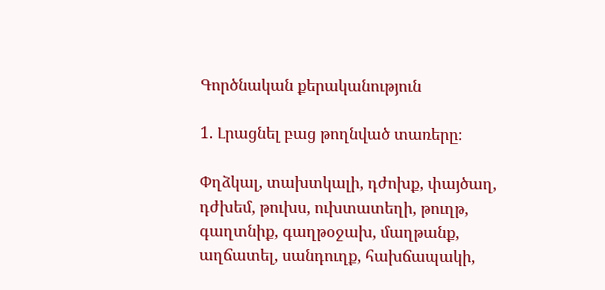Գործնական քերականություն

1. Լրացնել բաց թողնված տառերը։

Փղձկալ, տախտկալի, դժոխք, փայծաղ, դժխեմ, թուխս, ուխտատեղի, թուղթ, գաղտնիք, գաղթօջախ, մաղթանք, աղճատել, սանդուղք, հախճապակի,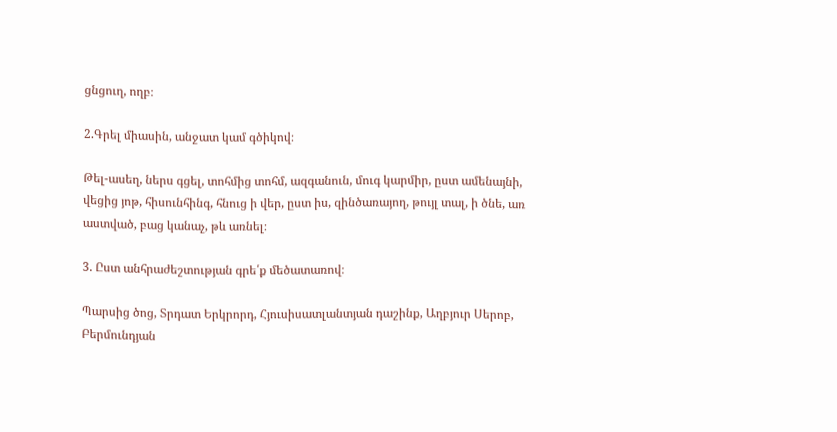ցնցուղ, ողբ։

2.Գրել միասին, անջատ կամ գծիկով։

Թել-ասեղ, ներս գցել, տոհմից տոհմ, ազգանուն, մուգ կարմիր, ըստ ամենայնի, վեցից յոթ, հիսունհինգ, հնուց ի վեր, ըստ իս, զինծառայող, թույլ տալ, ի ծնե, առ աստված, բաց կանաչ, թև առնել։

3. Ըստ անհրաժեշտության գրե՛ք մեծատառով։

Պարսից ծոց, Տրդատ Երկրորդ, Հյուսիսատլանտյան դաշինք, Աղբյուր Սերոբ, Բերմունդյան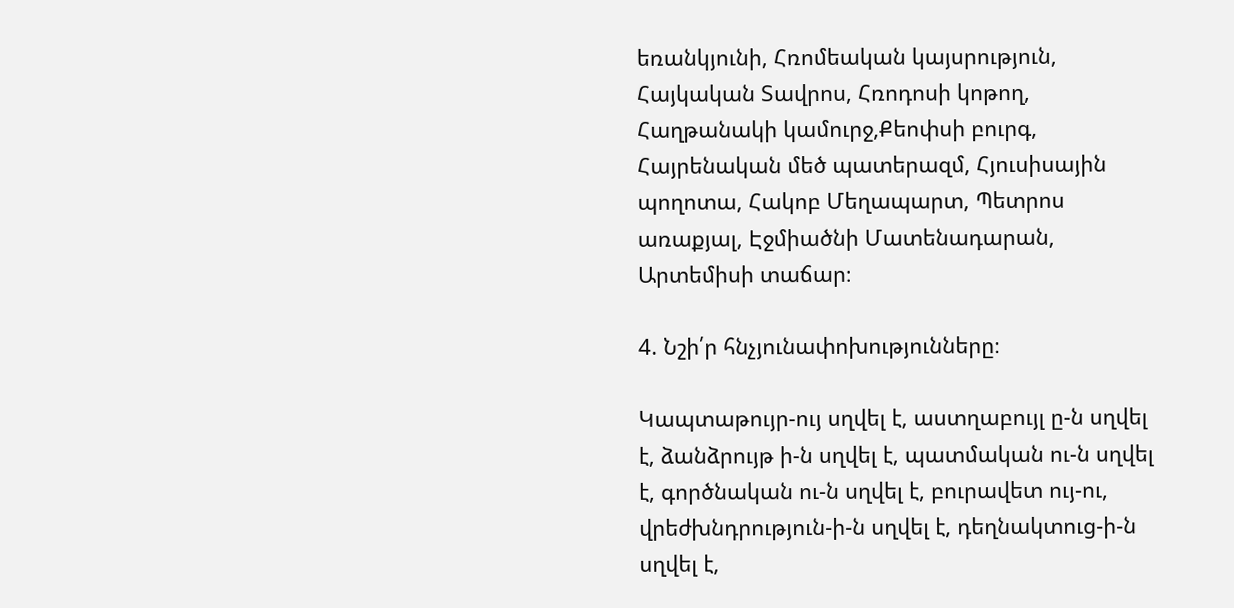եռանկյունի, Հռոմեական կայսրություն, Հայկական Տավրոս, Հռոդոսի կոթող, Հաղթանակի կամուրջ,Քեոփսի բուրգ, Հայրենական մեծ պատերազմ, Հյուսիսային պողոտա, Հակոբ Մեղապարտ, Պետրոս առաքյալ, Էջմիածնի Մատենադարան, Արտեմիսի տաճար։

4. Նշի՛ր հնչյունափոխությունները։

Կապտաթույր-ույ սղվել է, աստղաբույլ ը-ն սղվել է, ձանձրույթ ի-ն սղվել է, պատմական ու-ն սղվել է, գործնական ու-ն սղվել է, բուրավետ ույ-ու, վրեժխնդրություն-ի-ն սղվել է, դեղնակտուց-ի-ն սղվել է,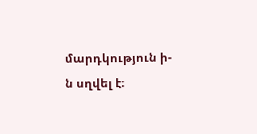մարդկություն ի-ն սղվել է։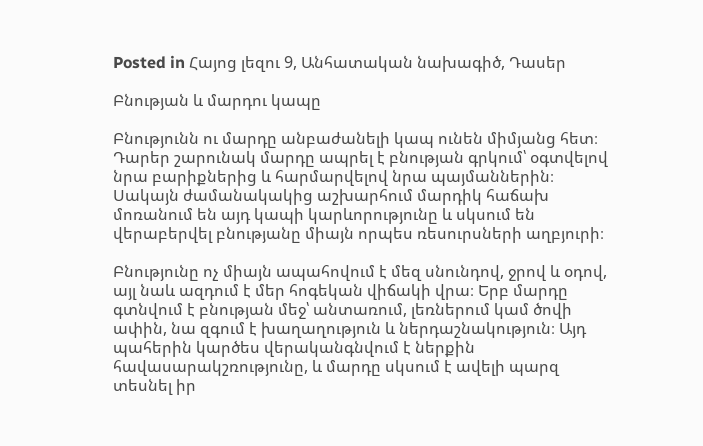Posted in Հայոց լեզու 9, Անհատական նախագիծ, Դասեր

Բնության և մարդու կապը

Բնությունն ու մարդը անբաժանելի կապ ունեն միմյանց հետ։ Դարեր շարունակ մարդը ապրել է բնության գրկում՝ օգտվելով նրա բարիքներից և հարմարվելով նրա պայմաններին։ Սակայն ժամանակակից աշխարհում մարդիկ հաճախ մոռանում են այդ կապի կարևորությունը և սկսում են վերաբերվել բնությանը միայն որպես ռեսուրսների աղբյուրի։

Բնությունը ոչ միայն ապահովում է մեզ սնունդով, ջրով և օդով, այլ նաև ազդում է մեր հոգեկան վիճակի վրա։ Երբ մարդը գտնվում է բնության մեջ՝ անտառում, լեռներում կամ ծովի ափին, նա զգում է խաղաղություն և ներդաշնակություն։ Այդ պահերին կարծես վերականգնվում է ներքին հավասարակշռությունը, և մարդը սկսում է ավելի պարզ տեսնել իր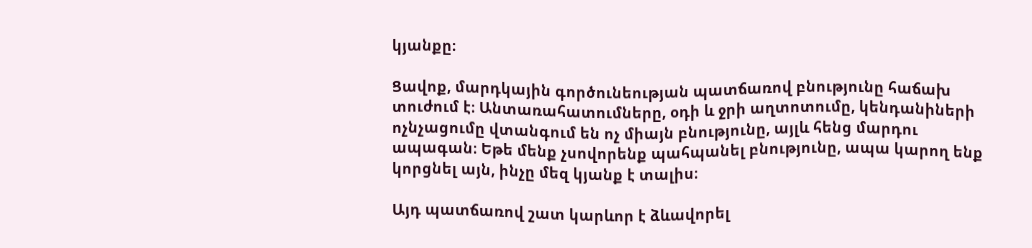կյանքը։

Ցավոք, մարդկային գործունեության պատճառով բնությունը հաճախ տուժում է։ Անտառահատումները, օդի և ջրի աղտոտումը, կենդանիների ոչնչացումը վտանգում են ոչ միայն բնությունը, այլև հենց մարդու ապագան։ Եթե մենք չսովորենք պահպանել բնությունը, ապա կարող ենք կորցնել այն, ինչը մեզ կյանք է տալիս։

Այդ պատճառով շատ կարևոր է ձևավորել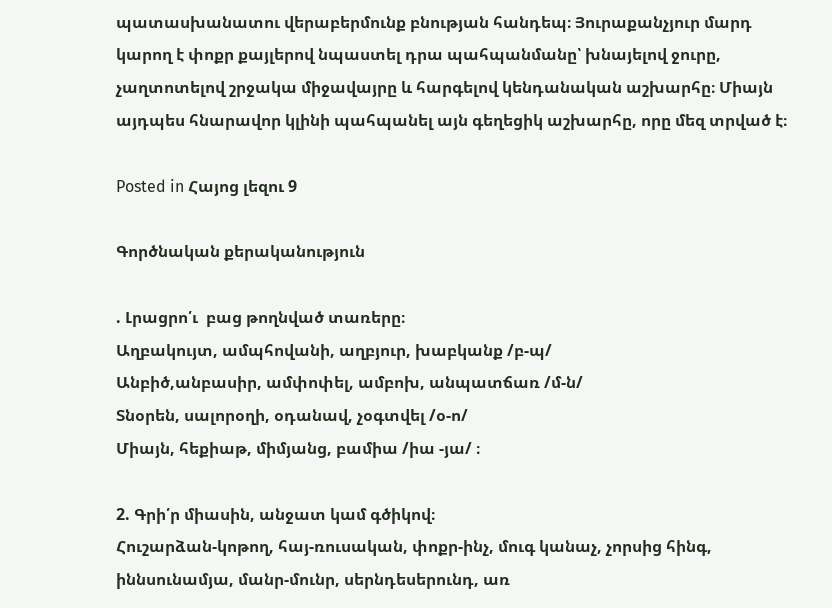պատասխանատու վերաբերմունք բնության հանդեպ։ Յուրաքանչյուր մարդ կարող է փոքր քայլերով նպաստել դրա պահպանմանը՝ խնայելով ջուրը, չաղտոտելով շրջակա միջավայրը և հարգելով կենդանական աշխարհը։ Միայն այդպես հնարավոր կլինի պահպանել այն գեղեցիկ աշխարհը, որը մեզ տրված է։

Posted in Հայոց լեզու 9

Գործնական քերականություն

. Լրացրո՛ւ  բաց թողնված տառերը։
Աղբակույտ, ամպհովանի, աղբյուր, խաբկանք /բ-պ/
Անբիծ,անբասիր, ամփոփել, ամբոխ, անպատճառ /մ-ն/
Տնօրեն, սալորօղի, օդանավ, չօգտվել /օ-ո/
Միայն, հեքիաթ, միմյանց, բամիա /իա -յա/ ։

2. Գրի՛ր միասին, անջատ կամ գծիկով։
Հուշարձան-կոթող, հայ-ռուսական, փոքր-ինչ, մուգ կանաչ, չորսից հինգ, իննսունամյա, մանր-մունր, սերնդեսերունդ, առ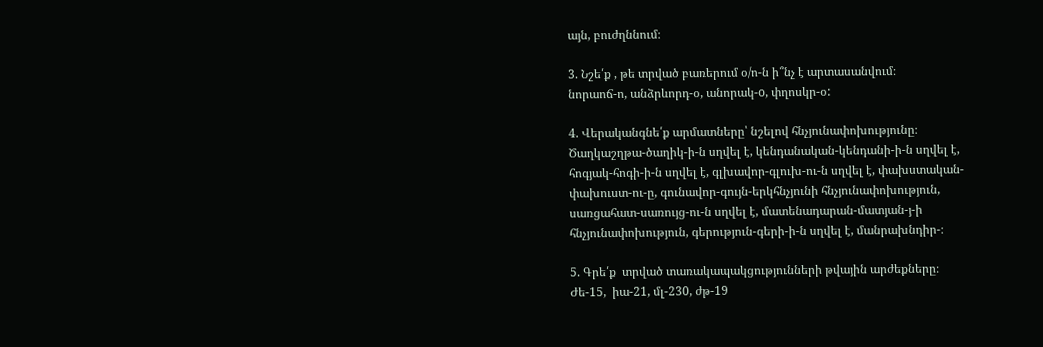այն, բուժղննում։

3. Նշե՛ք , թե տրված բառերում օ/ո-ն ի՞նչ է արտասանվում։
նորաոճ-ո, անձրևորդ-օ, անորակ-o, փղոսկր-օ:

4. Վերականգնե՛ք արմատները՝ նշելով հնչյունափոխությունը։
Ծաղկաշղթա-ծաղիկ-ի-ն սղվել է, կենդանական-կենդանի-ի-ն սղվել է, հոգյակ-հոգի-ի-ն սղվել է, գլխավոր-գլուխ-ու-ն սղվել է, փախստական-փախուստ-ու-ը, գունավոր-գույն-երկհնչյունի հնչյունափոխություն, սառցահատ-սառույց-ու-ն սղվել է, մատենադարան-մատյան-յ-ի հնչյունափոխություն, գերություն-գերի-ի-ն սղվել է, մանրախնդիր-։

5. Գրե՛ք  տրված տառակապակցությունների թվային արժեքները։
Ժե-15,  իա-21, մլ-230, ժթ-19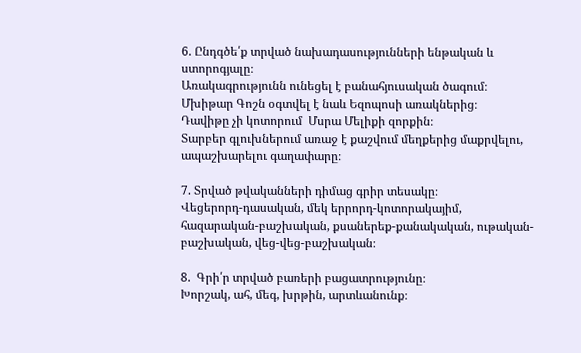6. Ընդգծե՛ք տրված նախադասությունների ենթական և ստորոգյալը։
Առակագրությունն ունեցել է բանահյուսական ծագում։
Մխիթար Գոշն օգտվել է նաև Եզոպոսի առակներից։
Դավիթը չի կոտորում  Մսրա Մելիքի զորքին։
Տարբեր գլուխներում առաջ է քաշվում մեղքերից մաքրվելու, ապաշխարելու գաղափարը։

7. Տրված թվականների դիմաց գրիր տեսակը։
Վեցերորդ-դասական, մեկ երրորդ-կոտորակայիմ, հազարական-բաշխական, քսաներեք-քանակական, ութական-բաշխական, վեց-վեց-բաշխական։

8.  Գրի՛ր տրված բառերի բացատրությունը։
Խորշակ, ահ, մեգ, խրթին, արտևանունք։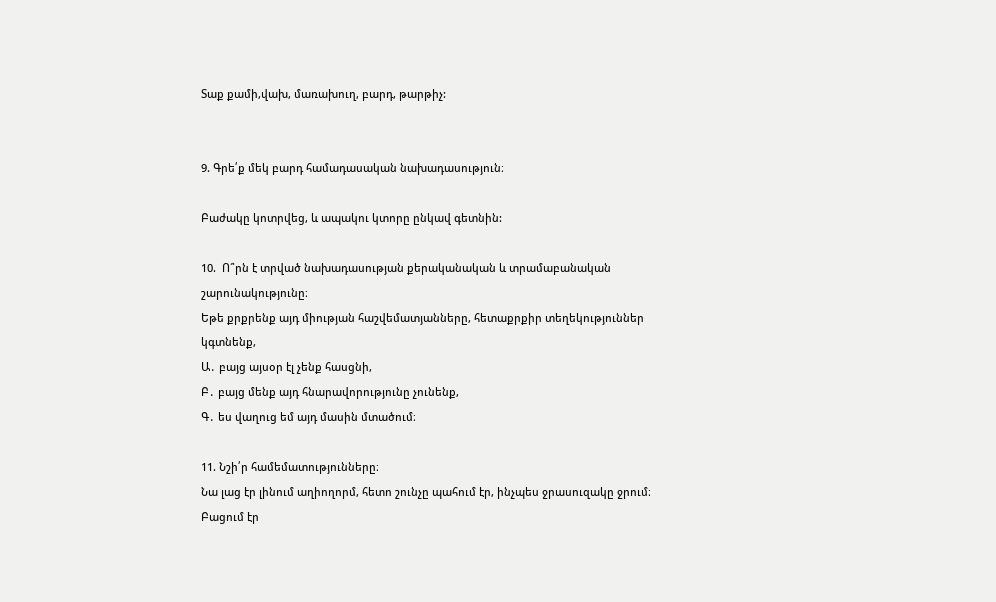Տաք քամի,վախ, մառախուղ, բարդ, թարթիչ:


9. Գրե՛ք մեկ բարդ համադասական նախադասություն։

Բաժակը կոտրվեց, և ապակու կտորը ընկավ գետնին:

10.  Ո՞րն է տրված նախադասության քերականական և տրամաբանական շարունակությունը։
Եթե քրքրենք այդ միության հաշվեմատյանները, հետաքրքիր տեղեկություններ կգտնենք,
Ա․ բայց այսօր էլ չենք հասցնի,
Բ․ բայց մենք այդ հնարավորությունը չունենք,
Գ․ ես վաղուց եմ այդ մասին մտածում։

11. Նշի՛ր համեմատությունները։
Նա լաց էր լինում աղիողորմ, հետո շունչը պահում էր, ինչպես ջրասուզակը ջրում։
Բացում էր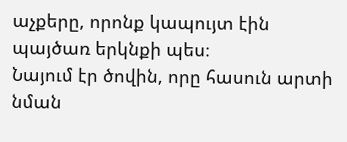աչքերը, որոնք կապույտ էին պայծառ երկնքի պես։
Նայում էր ծովին, որը հասուն արտի նման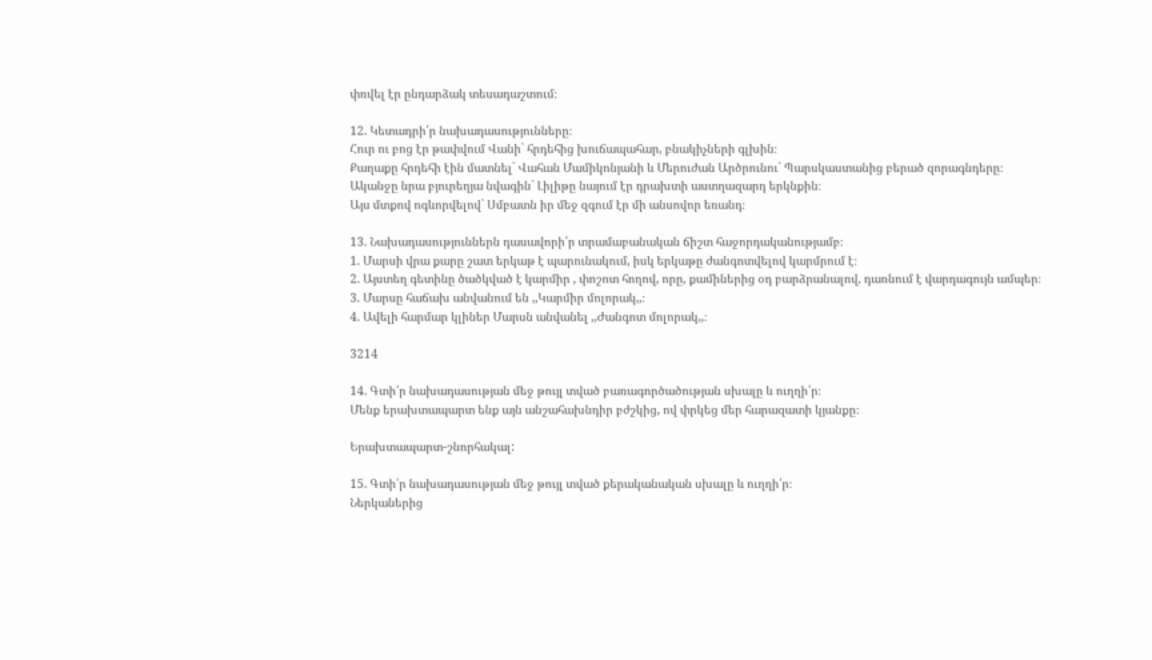փռվել էր ընդարձակ տեսադաշտում։

12. Կետադրի՛ր նախադասությունները։
Հուր ու բոց էր թափվում Վանի` հրդեհից խուճապահար, բնակիչների գլխին։
Քաղաքը հրդեհի էին մատնել` Վահան Մամիկոնյանի և Մերուժան Արծրունու` Պարսկաստանից բերած զորագնդերը։
Ականջը նրա բյուրեղյա նվագին` Լիլիթը նայում էր դրախտի աստղազարդ երկնքին։
Այս մտքով ոգևորվելով` Սմբատն իր մեջ զգում էր մի անսովոր եռանդ։

13. Նախադասություններն դասավորի՛ր տրամաբանական ճիշտ հաջորդականությամբ։
1. Մարսի վրա քարը շատ երկաթ է պարունակում, իսկ երկաթը ժանգոտվելով կարմրում է։
2. Այստեղ գետինը ծածկված է կարմիր , փոշոտ հողով, որը, քամիներից օդ բարձրանալով, դառնում է վարդագույն ամպեր։
3. Մարսը հաճախ անվանում են ,,Կարմիր մոլորակ,,։
4. Ավելի հարմար կլիներ Մարսն անվանել ,,Ժանգոտ մոլորակ,,։

3214

14. Գտի՛ր նախադասության մեջ թույլ տված բառագործածության սխալը և ուղղի՛ր։
Մենք երախտապարտ ենք այն անշահախնդիր բժշկից, ով փրկեց մեր հարազատի կյանքը։

Երախտապարտ-շնորհակալ:

15. Գտի՛ր նախադասության մեջ թույլ տված քերականական սխալը և ուղղի՛ր։
Ներկաներից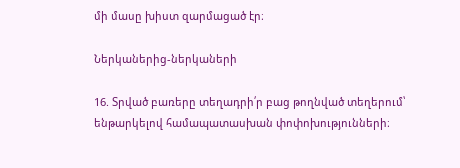մի մասը խիստ զարմացած էր։

Ներկաներից-ներկաների

16. Տրված բառերը տեղադրի՛ր բաց թողնված տեղերում՝ ենթարկելով համապատասխան փոփոխությունների։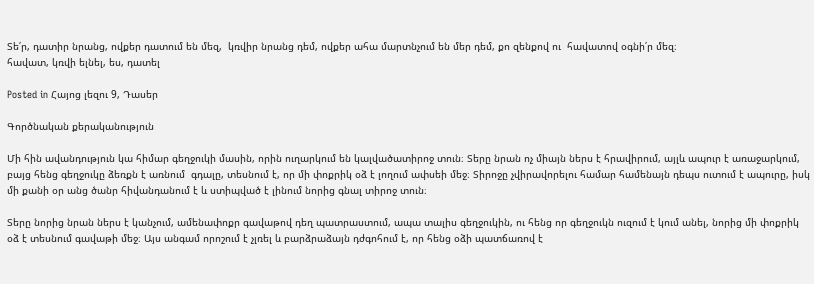Տե՛ր, դատիր նրանց, ովքեր դատում են մեզ,  կռվիր նրանց դեմ, ովքեր ահա մարտնչում են մեր դեմ, քո զենքով ու  հավատով օգնի՛ր մեզ։
հավատ, կռվի ելնել, ես, դատել

Posted in Հայոց լեզու 9, Դասեր

Գործնական քերականություն

Մի հին ավանդություն կա հիմար գեղջուկի մասին, որին ուղարկում են կալվածատիրոջ տուն։ Տերը նրան ոչ միայն ներս է հրավիրում, այլև ապուր է առաջարկում, բայց հենց գեղջուկը ձեռքն է առնում  գդալը, տեսնում է, որ մի փոքրիկ օձ է լողում ափսեի մեջ։ Տիրոջը չվիրավորելու համար համենայն դեպս ուտում է ապուրը, իսկ մի քանի օր անց ծանր հիվանդանում է և ստիպված է լինում նորից գնալ տիրոջ տուն։

Տերը նորից նրան ներս է կանչում, ամենափոքր գավաթով դեղ պատրաստում, ապա տալիս գեղջուկին, ու հենց որ գեղջուկն ուզում է կում անել, նորից մի փոքրիկ օձ է տեսնում գավաթի մեջ։ Այս անգամ որոշում է չլռել և բարձրաձայն դժգոհում է, որ հենց օձի պատճառով է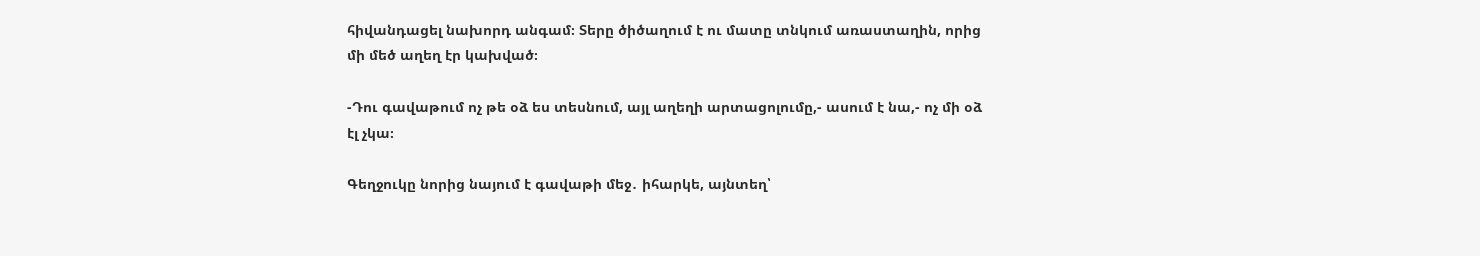հիվանդացել նախորդ անգամ։ Տերը ծիծաղում է ու մատը տնկում առաստաղին, որից մի մեծ աղեղ էր կախված։

-Դու գավաթում ոչ թե օձ ես տեսնում, այլ աղեղի արտացոլումը,- ասում է նա,- ոչ մի օձ էլ չկա։

Գեղջուկը նորից նայում է գավաթի մեջ․ իհարկե, այնտեղ՝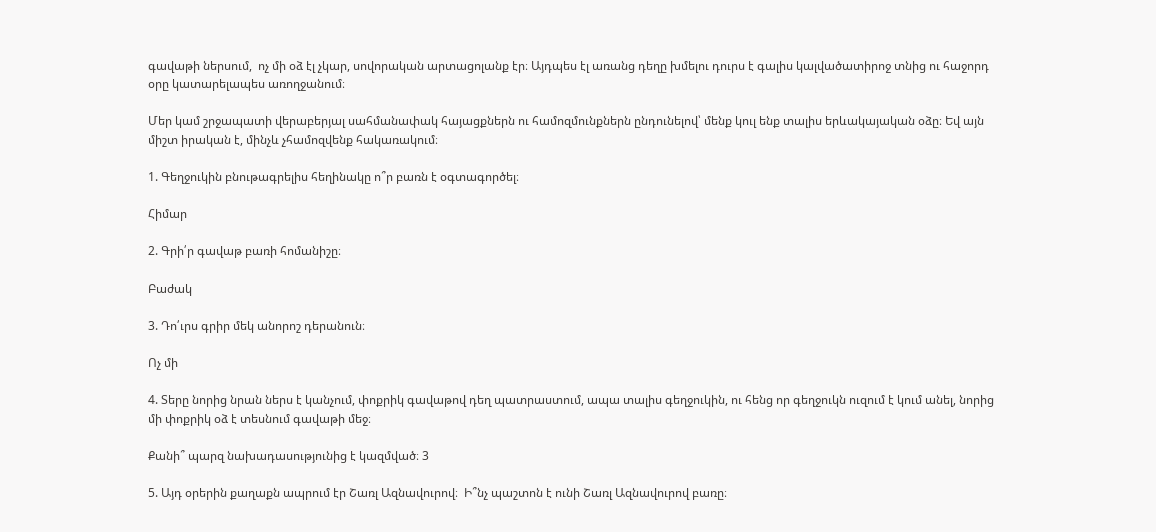գավաթի ներսում,  ոչ մի օձ էլ չկար, սովորական արտացոլանք էր։ Այդպես էլ առանց դեղը խմելու դուրս է գալիս կալվածատիրոջ տնից ու հաջորդ օրը կատարելապես առողջանում։

Մեր կամ շրջապատի վերաբերյալ սահմանափակ հայացքներն ու համոզմունքներն ընդունելով՝ մենք կուլ ենք տալիս երևակայական օձը։ Եվ այն միշտ իրական է, մինչև չհամոզվենք հակառակում։

1. Գեղջուկին բնութագրելիս հեղինակը ո՞ր բառն է օգտագործել։

Հիմար

2. Գրի՛ր գավաթ բառի հոմանիշը։

Բաժակ

3. Դո՛ւրս գրիր մեկ անորոշ դերանուն։

Ոչ մի

4. Տերը նորից նրան ներս է կանչում, փոքրիկ գավաթով դեղ պատրաստում, ապա տալիս գեղջուկին, ու հենց որ գեղջուկն ուզում է կում անել, նորից մի փոքրիկ օձ է տեսնում գավաթի մեջ։

Քանի՞ պարզ նախադասությունից է կազմված։ 3

5. Այդ օրերին քաղաքն ապրում էր Շառլ Ազնավուրով։  Ի՞նչ պաշտոն է ունի Շառլ Ազնավուրով բառը։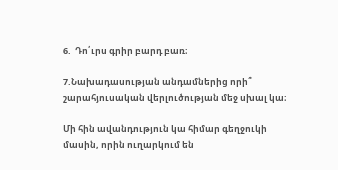6.  Դո՛ւրս գրիր բարդ բառ։

7.Նախադասության անդամներից որի՞ շարահյուսական վերլուծության մեջ սխալ կա։

Մի հին ավանդություն կա հիմար գեղջուկի մասին, որին ուղարկում են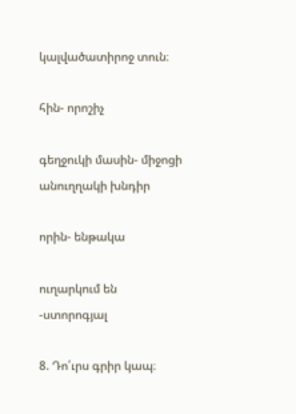կալվածատիրոջ տուն։

հին- որոշիչ

գեղջուկի մասին- միջոցի անուղղակի խնդիր

որին- ենթակա

ուղարկում են -ստորոգյալ

8. Դո՛ւրս գրիր կապ։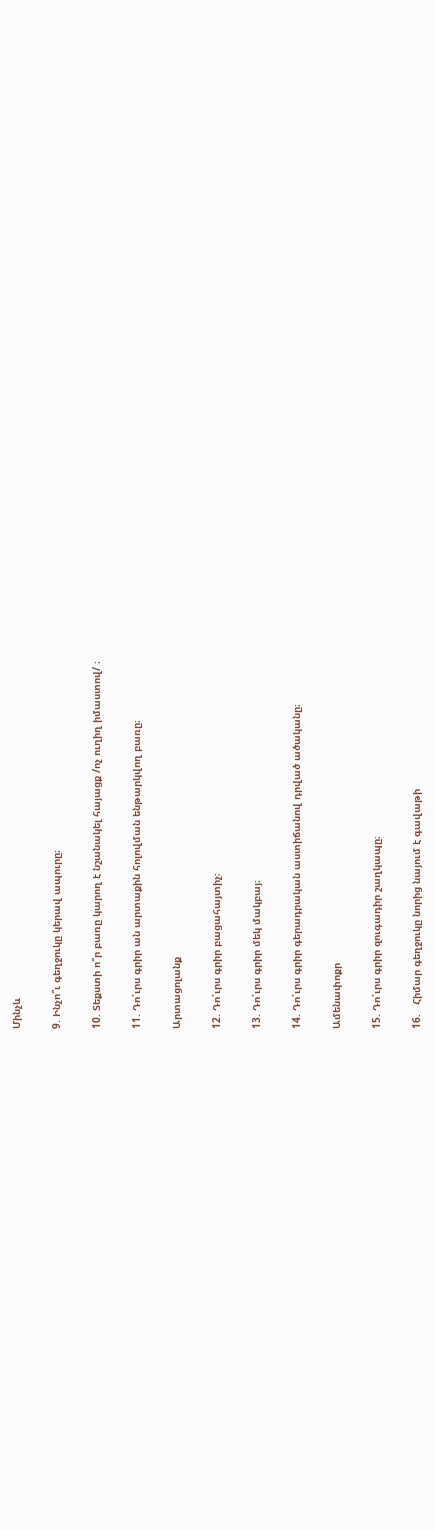Մինչև

9. Ինչո՞ւ գեղջուկը կերավ ապուրը։

10. Տեքստի ո՞ր բառը կարող է նշանակել հայացք /ոչ ուղիղ իմաստով/ ։

11. Դո՛ւրս գրիր ան արտաքին հոլովման ենթարկվող բառը։

Արտացոլանք

12. Դո՛ւրս գրիր բացահայտիչ։

13. Դո՛ւրս գրիր մեկ մակբայ։

14. Դո՛ւրս գրիր գերադրական աստիճանով դրված ածականը։

Ամենափոքր

15. Դո՛ւրս գրիր զուգադիր շաղկապը։

16.   Հիմար գեղջուկը նորից նայում է գավաթի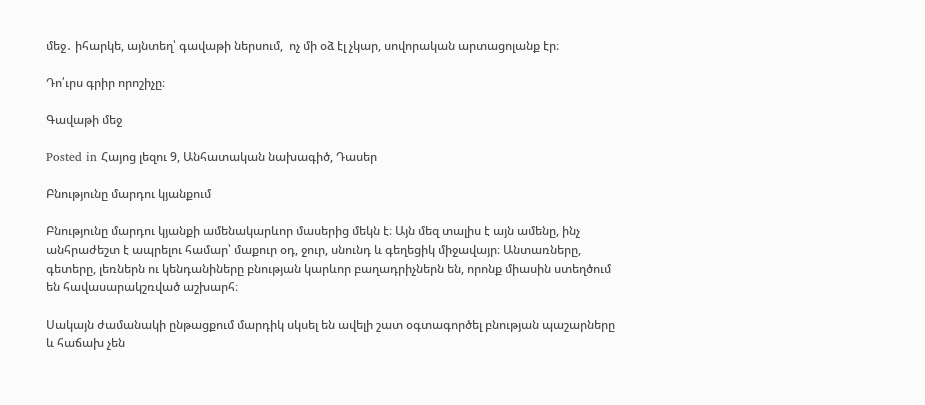մեջ․ իհարկե, այնտեղ՝ գավաթի ներսում,  ոչ մի օձ էլ չկար, սովորական արտացոլանք էր։

Դո՛ւրս գրիր որոշիչը։

Գավաթի մեջ

Posted in Հայոց լեզու 9, Անհատական նախագիծ, Դասեր

Բնությունը մարդու կյանքում

Բնությունը մարդու կյանքի ամենակարևոր մասերից մեկն է։ Այն մեզ տալիս է այն ամենը, ինչ անհրաժեշտ է ապրելու համար՝ մաքուր օդ, ջուր, սնունդ և գեղեցիկ միջավայր։ Անտառները, գետերը, լեռներն ու կենդանիները բնության կարևոր բաղադրիչներն են, որոնք միասին ստեղծում են հավասարակշռված աշխարհ։

Սակայն ժամանակի ընթացքում մարդիկ սկսել են ավելի շատ օգտագործել բնության պաշարները և հաճախ չեն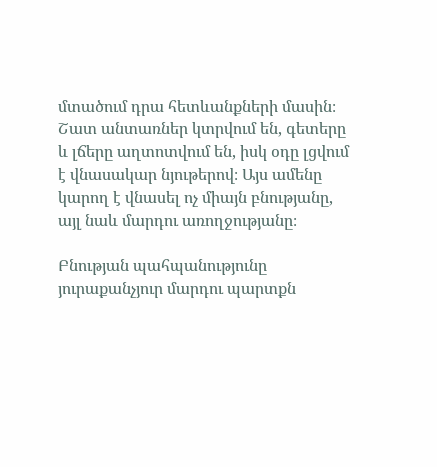մտածում դրա հետևանքների մասին։ Շատ անտառներ կտրվում են, գետերը և լճերը աղտոտվում են, իսկ օդը լցվում է վնասակար նյութերով։ Այս ամենը կարող է վնասել ոչ միայն բնությանը, այլ նաև մարդու առողջությանը։

Բնության պահպանությունը յուրաքանչյուր մարդու պարտքն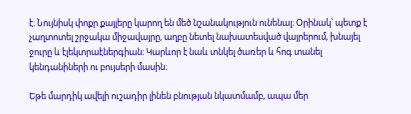է։ Նույնիսկ փոքր քայլերը կարող են մեծ նշանակություն ունենալ։ Օրինակ՝ պետք է չաղտոտել շրջակա միջավայրը, աղբը նետել նախատեսված վայրերում, խնայել ջուրը և էլեկտրաէներգիան։ Կարևոր է նաև տնկել ծառեր և հոգ տանել կենդանիների ու բույսերի մասին։

Եթե մարդիկ ավելի ուշադիր լինեն բնության նկատմամբ, ապա մեր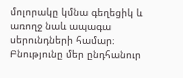մոլորակը կմնա գեղեցիկ և առողջ նաև ապագա սերունդների համար։ Բնությունը մեր ընդհանուր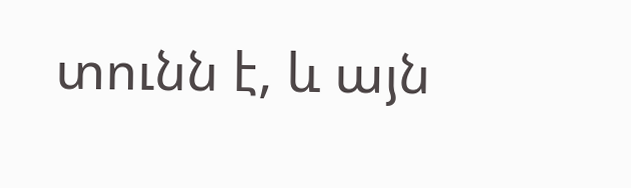տունն է, և այն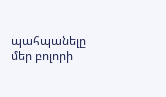պահպանելը մեր բոլորի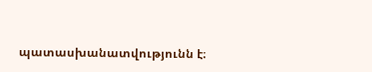պատասխանատվությունն է։